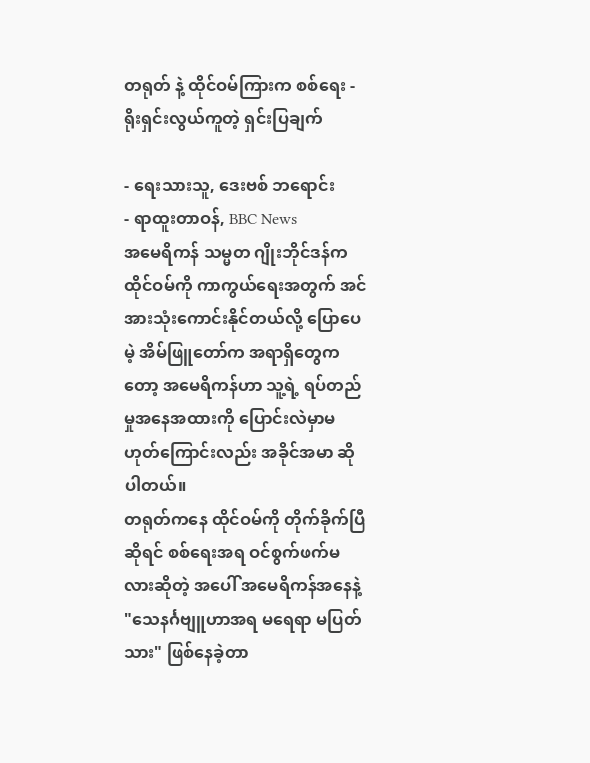တရုတ် နဲ့ ထိုင်ဝမ်ကြားက စစ်ရေး - ရိုးရှင်းလွယ်ကူတဲ့ ရှင်းပြချက်

- ရေးသားသူ, ဒေးဗစ် ဘရောင်း
- ရာထူးတာဝန်, BBC News
အမေရိကန် သမ္မတ ဂျိုးဘိုင်ဒန်က ထိုင်ဝမ်ကို ကာကွယ်ရေးအတွက် အင်အားသုံးကောင်းနိုင်တယ်လို့ ပြောပေမဲ့ အိမ်ဖြူတော်က အရာရှိတွေကတော့ အမေရိကန်ဟာ သူ့ရဲ့ ရပ်တည်မှုအနေအထားကို ပြောင်းလဲမှာမဟုတ်ကြောင်းလည်း အခိုင်အမာ ဆိုပါတယ်။
တရုတ်ကနေ ထိုင်ဝမ်ကို တိုက်ခိုက်ပြီဆိုရင် စစ်ရေးအရ ဝင်စွက်ဖက်မလားဆိုတဲ့ အပေါ် အမေရိကန်အနေနဲ့ "သေနင်္ဂဗျူဟာအရ မရေရာ မပြတ်သား" ဖြစ်နေခဲ့တာ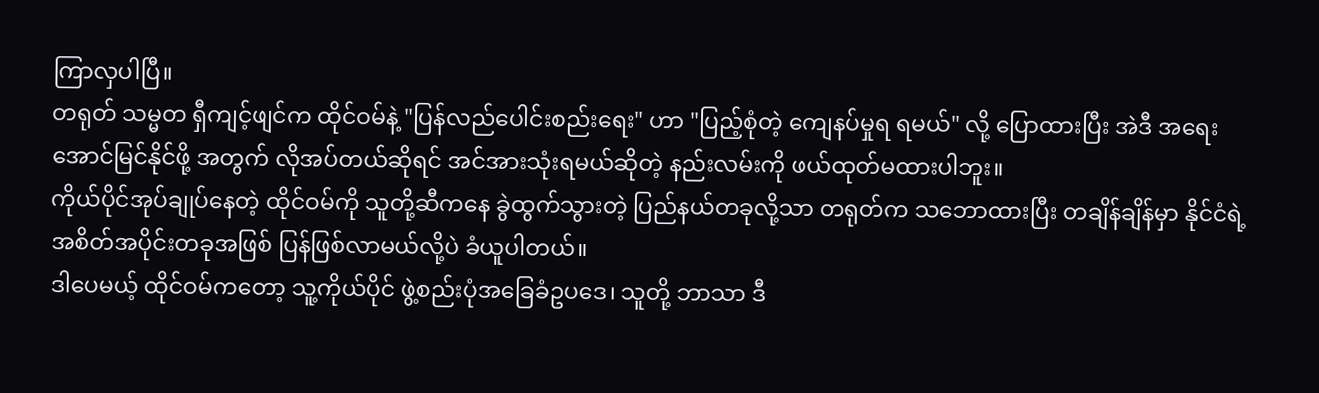ကြာလှပါပြီ။
တရုတ် သမ္မတ ရှီကျင့်ဖျင်က ထိုင်ဝမ်နဲ့ "ပြန်လည်ပေါင်းစည်းရေး" ဟာ "ပြည့်စုံတဲ့ ကျေနပ်မှုရ ရမယ်" လို့ ပြောထားပြီး အဲဒီ အရေး အောင်မြင်နိုင်ဖို့ အတွက် လိုအပ်တယ်ဆိုရင် အင်အားသုံးရမယ်ဆိုတဲ့ နည်းလမ်းကို ဖယ်ထုတ်မထားပါဘူး။
ကိုယ်ပိုင်အုပ်ချုပ်နေတဲ့ ထိုင်ဝမ်ကို သူတို့ဆီကနေ ခွဲထွက်သွားတဲ့ ပြည်နယ်တခုလို့သာ တရုတ်က သဘောထားပြီး တချိန်ချိန်မှာ နိုင်ငံရဲ့ အစိတ်အပိုင်းတခုအဖြစ် ပြန်ဖြစ်လာမယ်လို့ပဲ ခံယူပါတယ်။
ဒါပေမယ့် ထိုင်ဝမ်ကတော့ သူ့ကိုယ်ပိုင် ဖွဲ့စည်းပုံအခြေခံဥပဒေ၊ သူတို့ ဘာသာ ဒီ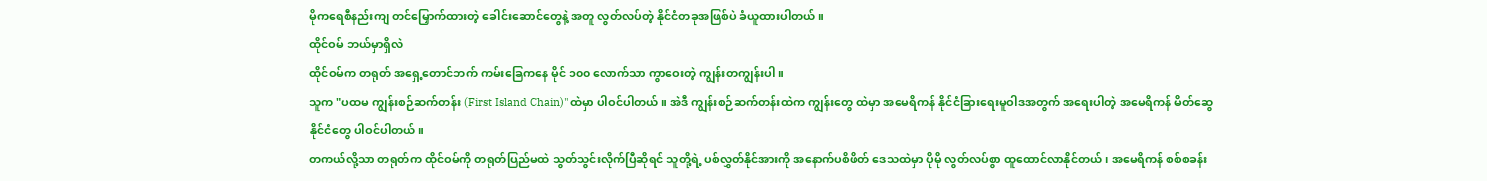မိုကရေစီနည်းကျ တင်မြှောက်ထားတဲ့ ခေါင်းဆောင်တွေနဲ့ အတူ လွတ်လပ်တဲ့ နိုင်ငံတခုအဖြစ်ပဲ ခံယူထားပါတယ်။
ထိုင်ဝမ် ဘယ်မှာရှိလဲ
ထိုင်ဝမ်က တရုတ် အရှေ့တောင်ဘက် ကမ်းခြေကနေ မိုင် ၁၀၀ လောက်သာ ကွာဝေးတဲ့ ကျွန်းတကျွန်းပါ။
သူက "ပထမ ကျွန်းစဉ်ဆက်တန်း (First Island Chain)"ထဲမှာ ပါဝင်ပါတယ်။ အဲဒီ ကျွန်းစဉ်ဆက်တန်းထဲက ကျွန်းတွေ ထဲမှာ အမေရိကန် နိုင်ငံခြားရေးမူဝါဒအတွက် အရေးပါတဲ့ အမေရိကန် မိတ်ဆွေနိုင်ငံတွေ ပါဝင်ပါတယ်။
တကယ်လို့သာ တရုတ်က ထိုင်ဝမ်ကို တရုတ်ပြည်မထဲ သွတ်သွင်းလိုက်ပြီဆိုရင် သူတို့ရဲ့ ပစ်လွှတ်နိုင်အားကို အနောက်ပစိဖိတ် ဒေသထဲမှာ ပိုမို လွတ်လပ်စွာ ထူထောင်လာနိုင်တယ်၊ အမေရိကန် စစ်စခန်း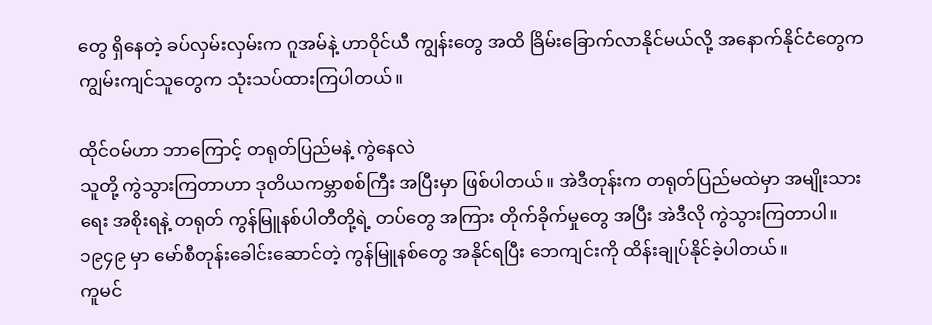တွေ ရှိနေတဲ့ ခပ်လှမ်းလှမ်းက ဂူအမ်နဲ့ ဟာဝိုင်ယီ ကျွန်းတွေ အထိ ခြိမ်းခြောက်လာနိုင်မယ်လို့ အနောက်နိုင်ငံတွေက ကျွမ်းကျင်သူတွေက သုံးသပ်ထားကြပါတယ်။

ထိုင်ဝမ်ဟာ ဘာကြောင့် တရုတ်ပြည်မနဲ့ ကွဲနေလဲ
သူတို့ ကွဲသွားကြတာဟာ ဒုတိယကမ္ဘာစစ်ကြီး အပြီးမှာ ဖြစ်ပါတယ်။ အဲဒီတုန်းက တရုတ်ပြည်မထဲမှာ အမျိုးသားရေး အစိုးရနဲ့ တရုတ် ကွန်မြူနစ်ပါတီတို့ရဲ့ တပ်တွေ အကြား တိုက်ခိုက်မှုတွေ အပြီး အဲဒီလို ကွဲသွားကြတာပါ။
၁၉၄၉ မှာ မော်စီတုန်းခေါင်းဆောင်တဲ့ ကွန်မြူနစ်တွေ အနိုင်ရပြီး ဘေကျင်းကို ထိန်းချုပ်နိုင်ခဲ့ပါတယ်။
ကူမင်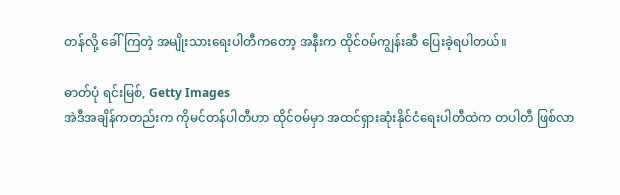တန်လို့ ခေါ်ကြတဲ့ အမျိုးသားရေးပါတီကတော့ အနီးက ထိုင်ဝမ်ကျွန်းဆီ ပြေးခဲ့ရပါတယ်။

ဓာတ်ပုံ ရင်းမြစ်, Getty Images
အဲဒီအချိန်ကတည်းက ကိုမင်တန်ပါတီဟာ ထိုင်ဝမ်မှာ အထင်ရှားဆုံးနိုင်ငံရေးပါတီထဲက တပါတီ ဖြစ်လာ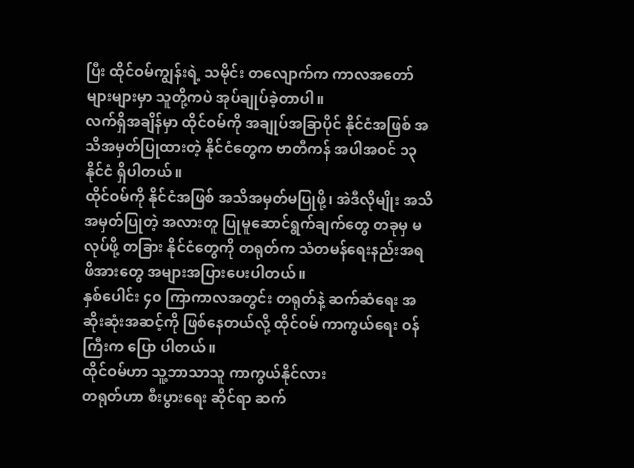ပြီး ထိုင်ဝမ်ကျွန်းရဲ့ သမိုင်း တလျောက်က ကာလအတော်များများမှာ သူတို့ကပဲ အုပ်ချုပ်ခဲ့တာပါ။
လက်ရှိအချိန်မှာ ထိုင်ဝမ်ကို အချုပ်အခြာပိုင် နိုင်ငံအဖြစ် အသိအမှတ်ပြုထားတဲ့ နိုင်ငံတွေက ဗာတီကန် အပါအဝင် ၁၃ နိုင်ငံ ရှိပါတယ်။
ထိုင်ဝမ်ကို နိုင်ငံအဖြစ် အသိအမှတ်မပြုဖို့၊ အဲဒီလိုမျိုး အသိအမှတ်ပြုတဲ့ အလားတူ ပြုမူဆောင်ရွက်ချက်တွေ တခုမှ မလုပ်ဖို့ တခြား နိုင်ငံတွေကို တရုတ်က သံတမန်ရေးနည်းအရ ဖိအားတွေ အများအပြားပေးပါတယ်။
နှစ်ပေါင်း ၄၀ ကြာကာလအတွင်း တရုတ်နဲ့ ဆက်ဆံရေး အဆိုးဆုံးအဆင့်ကို ဖြစ်နေတယ်လို့ ထိုင်ဝမ် ကာကွယ်ရေး ဝန်ကြီးက ပြော ပါတယ်။
ထိုင်ဝမ်ဟာ သူ့ဘာသာသူ ကာကွယ်နိုင်လား
တရုတ်ဟာ စီးပွားရေး ဆိုင်ရာ ဆက်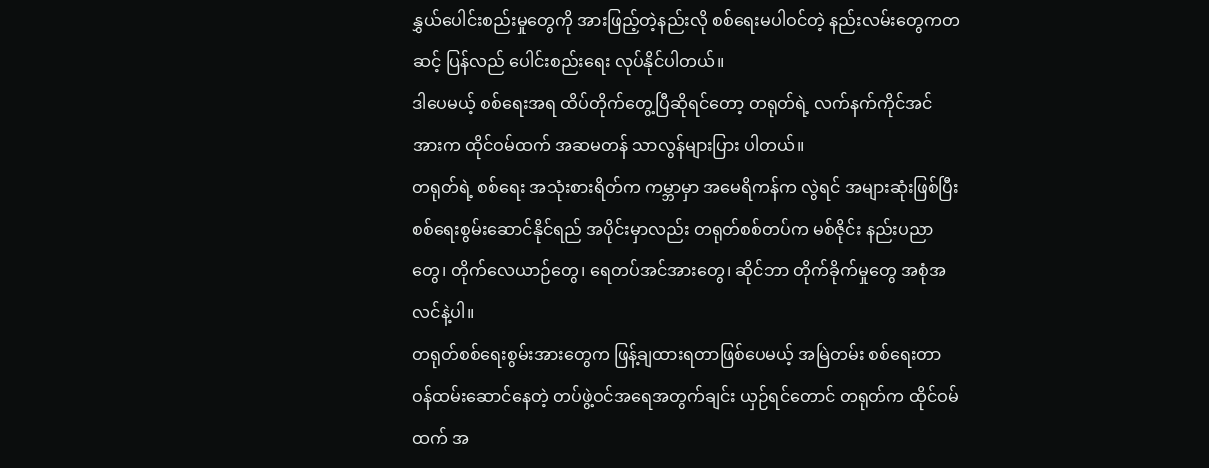နွှယ်ပေါင်းစည်းမှုတွေကို အားဖြည့်တဲ့နည်းလို စစ်ရေးမပါဝင်တဲ့ နည်းလမ်းတွေကတဆင့် ပြန်လည် ပေါင်းစည်းရေး လုပ်နိုင်ပါတယ်။
ဒါပေမယ့် စစ်ရေးအရ ထိပ်တိုက်တွေ့ပြီဆိုရင်တော့ တရုတ်ရဲ့ လက်နက်ကိုင်အင်အားက ထိုင်ဝမ်ထက် အဆမတန် သာလွန်များပြား ပါတယ်။
တရုတ်ရဲ့ စစ်ရေး အသုံးစားရိတ်က ကမ္ဘာမှာ အမေရိကန်က လွဲရင် အများဆုံးဖြစ်ပြီး စစ်ရေးစွမ်းဆောင်နိုင်ရည် အပိုင်းမှာလည်း တရုတ်စစ်တပ်က မစ်ဇိုင်း နည်းပညာတွေ၊ တိုက်လေယာဉ်တွေ၊ ရေတပ်အင်အားတွေ၊ ဆိုင်ဘာ တိုက်ခိုက်မှုတွေ အစုံအလင်နဲ့ပါ။
တရုတ်စစ်ရေးစွမ်းအားတွေက ဖြန့်ချထားရတာဖြစ်ပေမယ့် အမြဲတမ်း စစ်ရေးတာဝန်ထမ်းဆောင်နေတဲ့ တပ်ဖွဲ့ဝင်အရေအတွက်ချင်း ယှဉ်ရင်တောင် တရုတ်က ထိုင်ဝမ်ထက် အ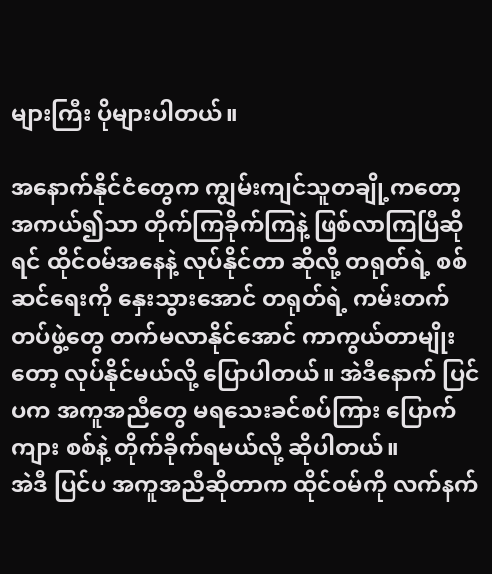များကြီး ပိုများပါတယ်။

အနောက်နိုင်ငံတွေက ကျွမ်းကျင်သူတချို့ကတော့ အကယ်၍သာ တိုက်ကြခိုက်ကြနဲ့ ဖြစ်လာကြပြီဆိုရင် ထိုင်ဝမ်အနေနဲ့ လုပ်နိုင်တာ ဆိုလို့ တရုတ်ရဲ့ စစ်ဆင်ရေးကို နှေးသွားအောင် တရုတ်ရဲ့ ကမ်းတက်တပ်ဖွဲ့တွေ တက်မလာနိုင်အောင် ကာကွယ်တာမျိုးတော့ လုပ်နိုင်မယ်လို့ ပြောပါတယ်။ အဲဒီနောက် ပြင်ပက အကူအညီတွေ မရသေးခင်စပ်ကြား ပြောက်ကျား စစ်နဲ့ တိုက်ခိုက်ရမယ်လို့ ဆိုပါတယ်။
အဲဒီ ပြင်ပ အကူအညီဆိုတာက ထိုင်ဝမ်ကို လက်နက်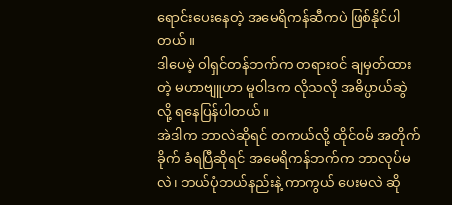ရောင်းပေးနေတဲ့ အမေရိကန်ဆီကပဲ ဖြစ်နိုင်ပါတယ်။
ဒါပေမဲ့ ဝါရှင်တန်ဘက်က တရားဝင် ချမှတ်ထားတဲ့ မဟာဗျူဟာ မူဝါဒက လိုသလို အဓိပ္ပာယ်ဆွဲလို့ ရနေပြန်ပါတယ်။
အဲဒါက ဘာလဲဆိုရင် တကယ်လို့ ထိုင်ဝမ် အတိုက်ခိုက် ခံရပြီဆိုရင် အမေရိကန်ဘက်က ဘာလုပ်မလဲ၊ ဘယ်ပုံဘယ်နည်းနဲ့ ကာကွယ် ပေးမလဲ ဆို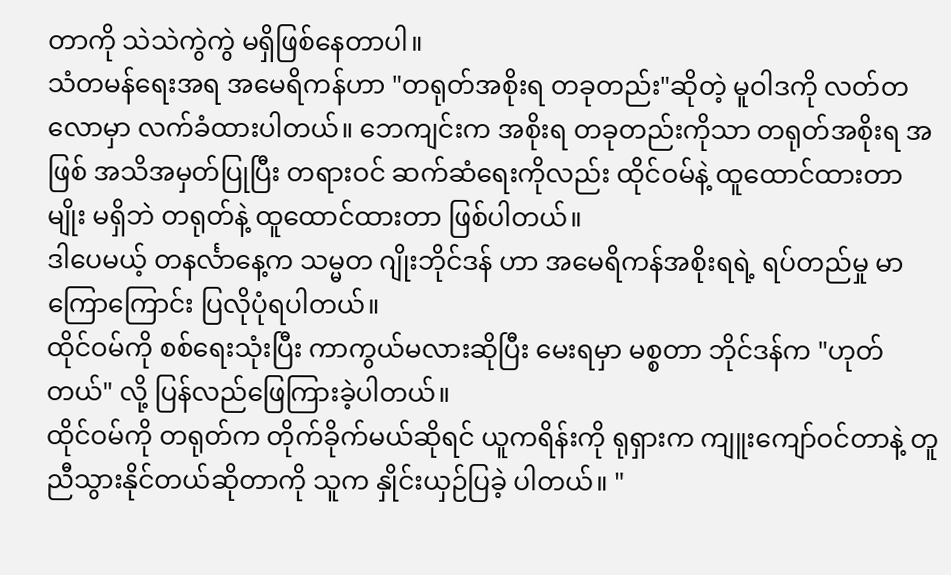တာကို သဲသဲကွဲကွဲ မရှိဖြစ်နေတာပါ။
သံတမန်ရေးအရ အမေရိကန်ဟာ "တရုတ်အစိုးရ တခုတည်း"ဆိုတဲ့ မူဝါဒကို လတ်တလောမှာ လက်ခံထားပါတယ်။ ဘေကျင်းက အစိုးရ တခုတည်းကိုသာ တရုတ်အစိုးရ အဖြစ် အသိအမှတ်ပြုပြီး တရားဝင် ဆက်ဆံရေးကိုလည်း ထိုင်ဝမ်နဲ့ ထူထောင်ထားတာမျိုး မရှိဘဲ တရုတ်နဲ့ ထူထောင်ထားတာ ဖြစ်ပါတယ်။
ဒါပေမယ့် တနင်္လာနေ့က သမ္မတ ဂျိုးဘိုင်ဒန် ဟာ အမေရိကန်အစိုးရရဲ့ ရပ်တည်မှု မာကြောကြောင်း ပြလိုပုံရပါတယ်။
ထိုင်ဝမ်ကို စစ်ရေးသုံးပြီး ကာကွယ်မလားဆိုပြီး မေးရမှာ မစ္စတာ ဘိုင်ဒန်က "ဟုတ်တယ်" လို့ ပြန်လည်ဖြေကြားခဲ့ပါတယ်။
ထိုင်ဝမ်ကို တရုတ်က တိုက်ခိုက်မယ်ဆိုရင် ယူကရိန်းကို ရုရှားက ကျူးကျော်ဝင်တာနဲ့ တူညီသွားနိုင်တယ်ဆိုတာကို သူက နှိုင်းယှဉ်ပြခဲ့ ပါတယ်။ "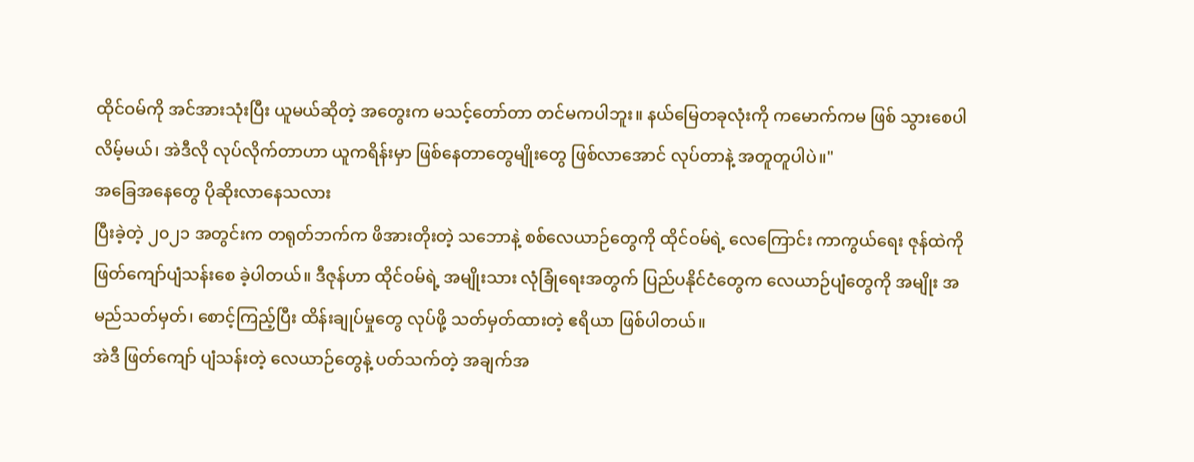ထိုင်ဝမ်ကို အင်အားသုံးပြီး ယူမယ်ဆိုတဲ့ အတွေးက မသင့်တော်တာ တင်မကပါဘူး။ နယ်မြေတခုလုံးကို ကမောက်ကမ ဖြစ် သွားစေပါလိမ့်မယ်၊ အဲဒီလို လုပ်လိုက်တာဟာ ယူကရိန်းမှာ ဖြစ်နေတာတွေမျိုးတွေ ဖြစ်လာအောင် လုပ်တာနဲ့ အတူတူပါပဲ။"
အခြေအနေတွေ ပိုဆိုးလာနေသလား
ပြီးခဲ့တဲ့ ၂၀၂၁ အတွင်းက တရုတ်ဘက်က ဖိအားတိုးတဲ့ သဘောနဲ့ စစ်လေယာဉ်တွေကို ထိုင်ဝမ်ရဲ့ လေကြောင်း ကာကွယ်ရေး ဇုန်ထဲကို ဖြတ်ကျော်ပျံသန်းစေ ခဲ့ပါတယ်။ ဒီဇုန်ဟာ ထိုင်ဝမ်ရဲ့ အမျိုးသား လုံခြုံရေးအတွက် ပြည်ပနိုင်ငံတွေက လေယာဉ်ပျံတွေကို အမျိုး အမည်သတ်မှတ်၊ စောင့်ကြည့်ပြီး ထိန်းချုပ်မှုတွေ လုပ်ဖို့ သတ်မှတ်ထားတဲ့ ဧရိယာ ဖြစ်ပါတယ်။
အဲဒီ ဖြတ်ကျော် ပျံသန်းတဲ့ လေယာဉ်တွေနဲ့ ပတ်သက်တဲ့ အချက်အ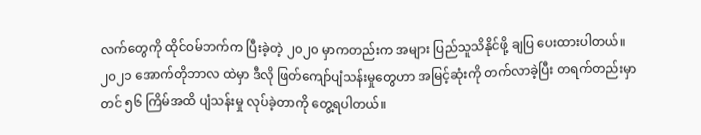လက်တွေကို ထိုင်ဝမ်ဘက်က ပြီးခဲ့တဲ့ ၂၀၂၀ မှာကတည်းက အများ ပြည်သူသိနိုင်ဖို့ ချပြ ပေးထားပါတယ်။
၂၀၂၁ အောက်တိုဘာလ ထဲမှာ ဒီလို ဖြတ်ကျော်ပျံသန်းမှုတွေဟာ အမြင့်ဆုံးကို တက်လာခဲ့ပြီး တရက်တည်းမှာတင် ၅၆ ကြိမ်အထိ ပျံသန်းမှု လုပ်ခဲ့တာကို တွေ့ရပါတယ်။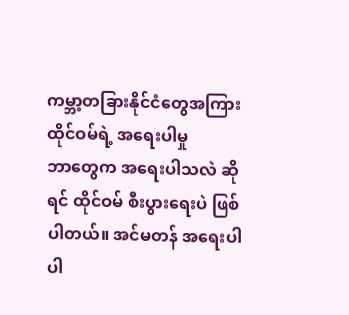ကမ္ဘာ့တခြားနိုင်ငံတွေအကြား ထိုင်ဝမ်ရဲ့ အရေးပါမှု
ဘာတွေက အရေးပါသလဲ ဆိုရင် ထိုင်ဝမ် စီးပွားရေးပဲ ဖြစ်ပါတယ်။ အင်မတန် အရေးပါပါ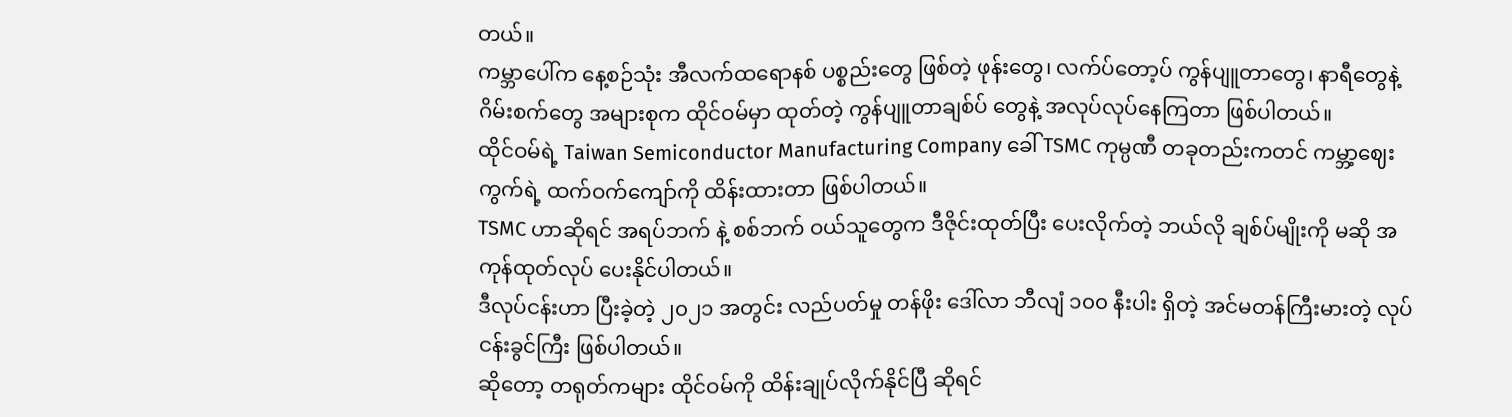တယ်။
ကမ္ဘာပေါ်က နေ့စဉ်သုံး အီလက်ထရောနစ် ပစ္စည်းတွေ ဖြစ်တဲ့ ဖုန်းတွေ၊ လက်ပ်တော့ပ် ကွန်ပျူတာတွေ၊ နာရီတွေနဲ့ ဂိမ်းစက်တွေ အများစုက ထိုင်ဝမ်မှာ ထုတ်တဲ့ ကွန်ပျူတာချစ်ပ် တွေနဲ့ အလုပ်လုပ်နေကြတာ ဖြစ်ပါတယ်။
ထိုင်ဝမ်ရဲ့ Taiwan Semiconductor Manufacturing Company ခေါ် TSMC ကုမ္ပဏီ တခုတည်းကတင် ကမ္ဘာ့ဈေးကွက်ရဲ့ ထက်ဝက်ကျော်ကို ထိန်းထားတာ ဖြစ်ပါတယ်။
TSMC ဟာဆိုရင် အရပ်ဘက် နဲ့ စစ်ဘက် ဝယ်သူတွေက ဒီဇိုင်းထုတ်ပြီး ပေးလိုက်တဲ့ ဘယ်လို ချစ်ပ်မျိုးကို မဆို အကုန်ထုတ်လုပ် ပေးနိုင်ပါတယ်။
ဒီလုပ်ငန်းဟာ ပြီးခဲ့တဲ့ ၂၀၂၁ အတွင်း လည်ပတ်မှု တန်ဖိုး ဒေါ်လာ ဘီလျံ ၁၀၀ နီးပါး ရှိတဲ့ အင်မတန်ကြီးမားတဲ့ လုပ်ငန်းခွင်ကြီး ဖြစ်ပါတယ်။
ဆိုတော့ တရုတ်ကများ ထိုင်ဝမ်ကို ထိန်းချုပ်လိုက်နိုင်ပြီ ဆိုရင်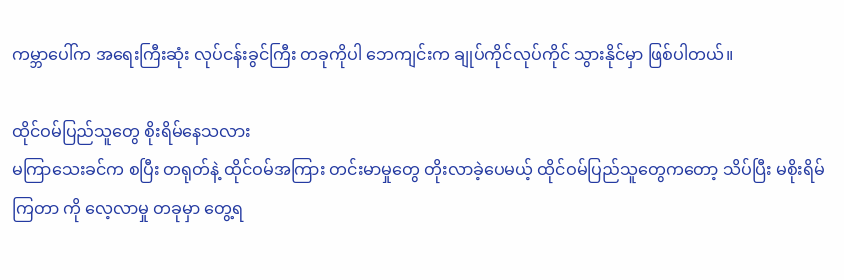ကမ္ဘာပေါ်က အရေးကြီးဆုံး လုပ်ငန်းခွင်ကြီး တခုကိုပါ ဘေကျင်းက ချုပ်ကိုင်လုပ်ကိုင် သွားနိုင်မှာ ဖြစ်ပါတယ်။

ထိုင်ဝမ်ပြည်သူတွေ စိုးရိမ်နေသလား
မကြာသေးခင်က စပြီး တရုတ်နဲ့ ထိုင်ဝမ်အကြား တင်းမာမှုတွေ တိုးလာခဲ့ပေမယ့် ထိုင်ဝမ်ပြည်သူတွေကတော့ သိပ်ပြီး မစိုးရိမ်ကြတာ ကို လေ့လာမှု တခုမှာ တွေ့ရ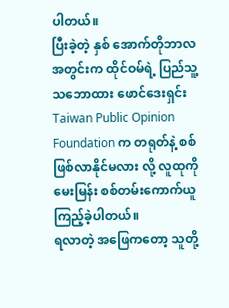ပါတယ်။
ပြီးခဲ့တဲ့ နှစ် အောက်တိုဘာလအတွင်းက ထိုင်ဝမ်ရဲ့ ပြည်သူ့ သဘောထား ဖောင်ဒေးရှင်း Taiwan Public Opinion Foundation က တရုတ်နဲ့ စစ်ဖြစ်လာနိုင်မလား လို့ လူထုကို မေးမြန်း စစ်တမ်းကောက်ယူကြည့်ခဲ့ပါတယ်။
ရလာတဲ့ အဖြေကတော့ သူတို့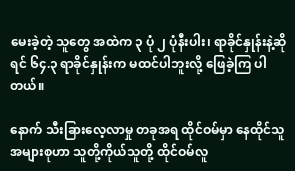မေးခဲ့တဲ့ သူတွေ အထဲက ၃ ပုံ ၂ ပုံနီးပါး၊ ရာခိုင်နှုန်းနဲ့ဆိုရင် ၆၄.၃ ရာခိုင်နှုန်းက မထင်ပါဘူးလို့ ဖြေခဲ့ကြ ပါတယ်။

နောက် သီးခြားလေ့လာမှု တခုအရ ထိုင်ဝမ်မှာ နေထိုင်သူ အများစုဟာ သူတို့ကိုယ်သူတို့ ထိုင်ဝမ်လူ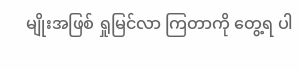မျိုးအဖြစ် ရှုမြင်လာ ကြတာကို တွေ့ရ ပါ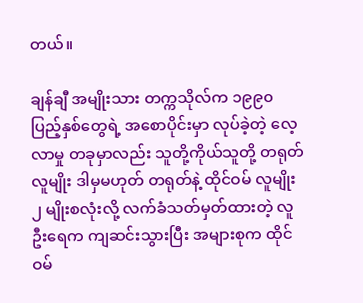တယ်။

ချန်ချီ အမျိုးသား တက္ကသိုလ်က ၁၉၉၀ ပြည့်နှစ်တွေရဲ့ အစောပိုင်းမှာ လုပ်ခဲ့တဲ့ လေ့လာမှု တခုမှာလည်း သူတို့ကိုယ်သူတို့ တရုတ် လူမျိုး ဒါမှမဟုတ် တရုတ်နဲ့ ထိုင်ဝမ် လူမျိုး ၂ မျိုးစလုံးလို့ လက်ခံသတ်မှတ်ထားတဲ့ လူဦးရေက ကျဆင်းသွားပြီး အများစုက ထိုင်ဝမ်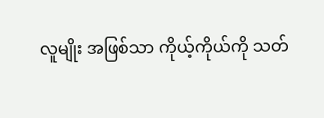လူမျိုး အဖြစ်သာ ကိုယ့်ကိုယ်ကို သတ်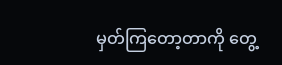မှတ်ကြတော့တာကို တွေ့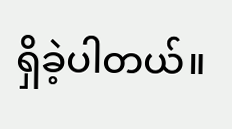ရှိခဲ့ပါတယ်။